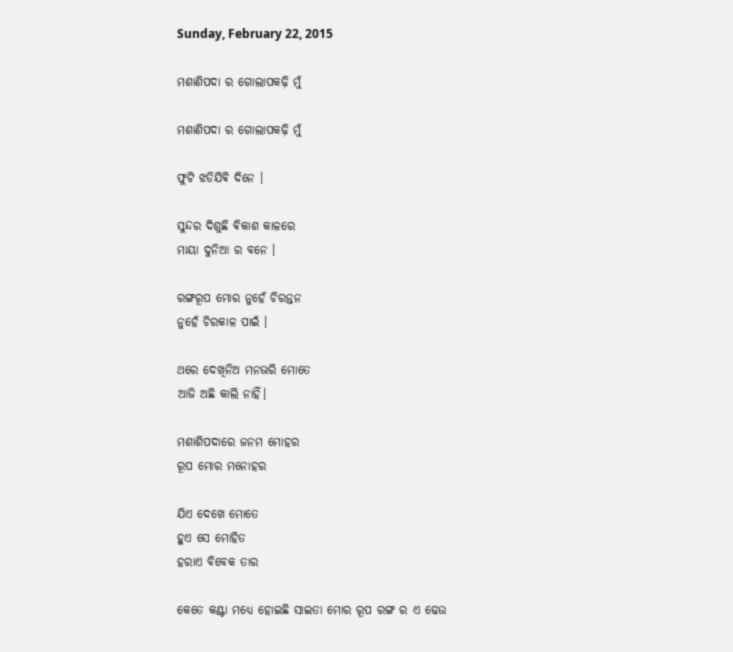Sunday, February 22, 2015

ମଶାଣିପଦା ର ଗୋଲାପକଢ଼ି ମୁଁ

ମଶାଣିପଦା ର ଗୋଲାପକଢ଼ି ମୁଁ

ଫୁଟି ଝଡିଯିଵି ଦିନେ ।

ସୁନ୍ଦର ଦିଶୁଛି ଵିକାଶ କାଳରେ
ମାୟା ଦୁନିଆ ର ବନେ ।

ରଙ୍ଗରୂପ ମୋର ନୁହେଁ ଚିରନ୍ତନ
ନୁହେଁ ଚିରକାଳ ପାଇଁ ।

ଥରେ ଦେଖିନିଅ ମନଭରି ମୋତେ
ଆଜି ଅଛି କାଲି ନାହିଁ।

ମଶାଶିପଦାରେ ଜନମ ମୋହର
ରୂପ ମୋର ମନୋହର

ଯିଏ ଦେଖେ ମୋତେ
ହୁଏ ସେ ମୋହିତ
ହରାଏ ବିବେକ ତାର

କେତେ କଣ୍ଟା ମଧ୍ୟେ ହୋଇଛି ସାଇତା ମୋର ରୂପ ରଙ୍ଗ ର ଏ ଢେଉ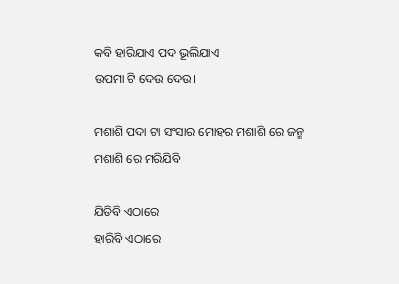କବି ହାରିଯାଏ ପଦ ଭୂଲିଯାଏ
ଉପମା ଟି ଦେଉ ଦେଉ।

ମଶାଶି ପଦା ଟା ସଂସାର ମୋହର ମଶାଶି ରେ ଜନ୍ମ
ମଶାଶି ରେ ମରିଯିବି

ଯିତିବି ଏଠାରେ
ହାରିବି ଏଠାରେ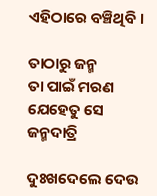ଏହିଠାରେ ବଞ୍ଚିଥିବି ।

ତାଠାରୁ ଜନ୍ମ
ତା ପାଇଁ ମରଣ
ଯେହେତୁ ସେ ଜନ୍ମଦାତ୍ରି

ଦୁଃଖଦେଲେ ଦେଉ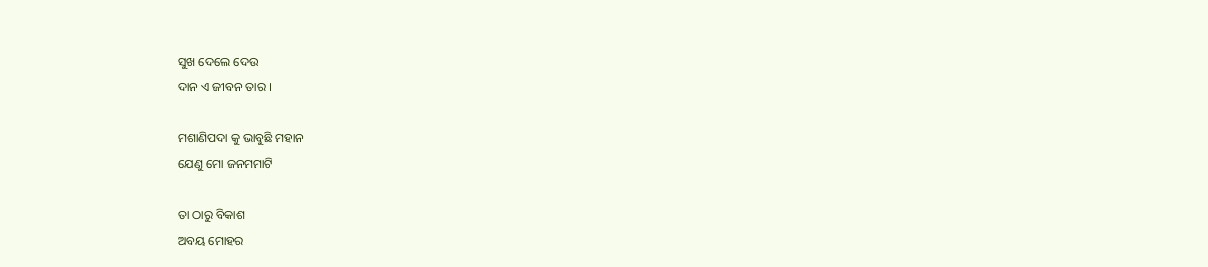ସୁଖ ଦେଲେ ଦେଉ
ଦାନ ଏ ଜୀବନ ତାର ।

ମଶାଣିପଦା କୁ ଭାବୁଛି ମହାନ
ଯେଣୁ ମୋ ଜନମମାଟି

ତା ଠାରୁ ବିକାଶ
ଅବୟ ମୋହର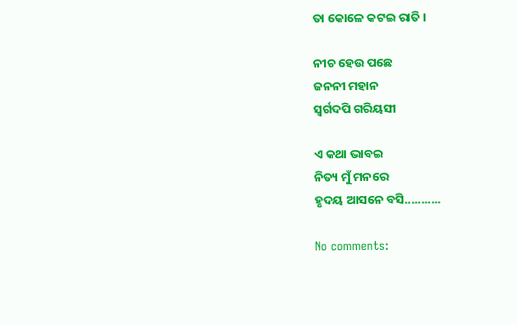ତା କୋଳେ କଟଇ ରାତି ।

ନୀଚ ହେଉ ପଛେ
ଜନନୀ ମହାନ
ସ୍ବର୍ଗଦପି ଗରିୟସୀ

ଏ କଥା ଭାବଇ
ନିତ୍ୟ ମୁଁ ମନରେ
ହୃଦୟ ଆସନେ ବସି...........

No comments: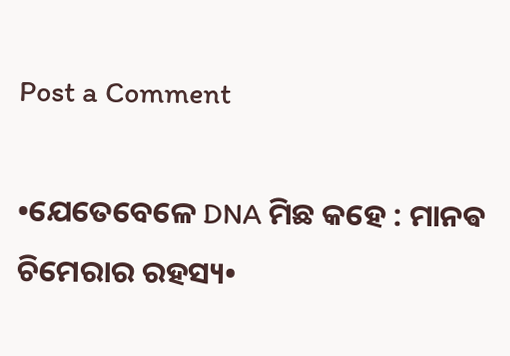Post a Comment

•ଯେତେବେଳେ DNA ମିଛ କହେ : ମାନଵ ଚିମେରାର ରହସ୍ୟ•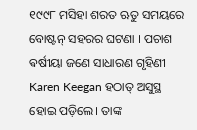୧୯୯୮ ମସିହା ଶରତ ଋତୁ ସମୟରେ ବୋଷ୍ଟନ୍ ସହରର ଘଟଣା । ପଚାଶ ଵର୍ଷୀୟା ଜଣେ ସାଧାରଣ ଗୃହିଣୀ Karen Keegan ହଠାତ୍ ଅସୁସ୍ଥ ହୋଇ ପଡ଼ିଲେ। ତାଙ୍କ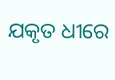ଯକୃତ ଧୀରେ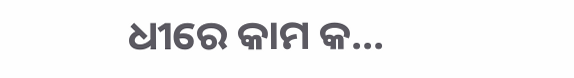ଧୀରେ କାମ କ...